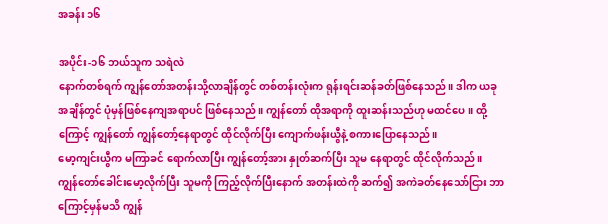အခန်း ၁၆

အပိုင်း-၁၆ ဘယ်သူက သရဲလဲ
နောက်တစ်ရက် ကျွန်တော်အတန်းသို့လာချိန်တွင် တစ်တန်းလုံးက ရုန်းရင်းဆန်ခတ်ဖြစ်နေသည်။ ဒါက ယခုအချိန်တွင် ပုံမှန်ဖြစ်နေကျအရာပင် ဖြစ်နေသည်။ ကျွန်တော် ထိုအရာကို ထူးဆန်းသည်ဟု မထင်ပေ။ ထို့ကြောင့် ကျွန်တော် ကျွန်တော့်နေရာတွင် ထိုင်လိုက်ပြီး ကျောက်ဖန်းယွီနဲ့ စကားပြောနေသည်။
မော့ကျင်းယွီက မကြာခင် ရောက်လာပြီး ကျွန်တော့်အား နှုတ်ဆက်ပြီး သူမ နေရာတွင် ထိုင်လိုက်သည်။
ကျွန်တော်ခေါင်းမော့လိုက်ပြီး သူမကို ကြည့်လိုက်ပြီးနောက် အတန်းထဲကို ဆက်၍ အကဲခတ်နေသော်ငြား ဘာကြောင့်မှန်မသိ ကျွန်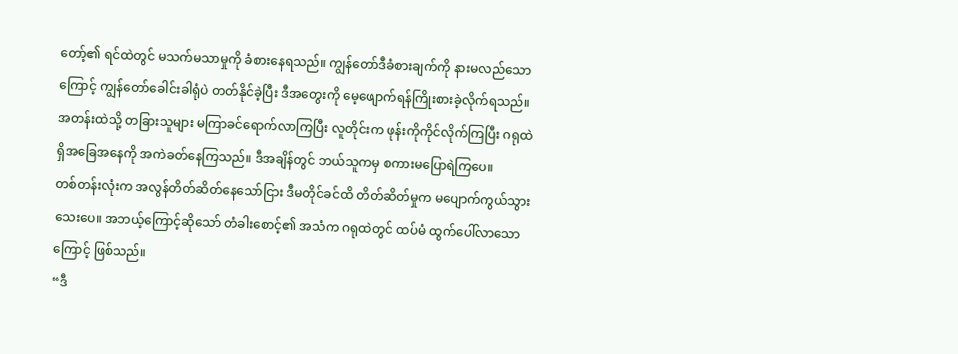တော့်၏ ရင်ထဲတွင် မသက်မသာမှုကို ခံစားနေရသည်။ ကျွန်တော်ဒီခံစားချက်ကို နားမလည်သောကြောင့် ကျွန်တော်ခေါင်းခါရုံပဲ တတ်နိုင်ခဲ့ပြီး ဒီအတွေးကို မေ့ဖျောက်ရန်ကြိုးစားခဲ့လိုက်ရသည်။
အတန်းထဲသို့ တခြားသူများ မကြာခင်ရောက်လာကြပြီး လူတိုင်းက ဖုန်းကိုကိုင်လိုက်ကြပြီး ဂရုထဲရှိအခြေအနေကို အကဲခတ်နေကြသည်။ ဒီအချိန်တွင် ဘယ်သူကမှ စကားမပြောရဲကြပေ။
တစ်တန်းလုံးက အလွန်တိတ်ဆိတ်နေသော်ငြား ဒီမတိုင်ခင်ထိ တိတ်ဆိတ်မှုက မပျောက်ကွယ်သွားသေးပေ။ အဘယ့်ကြောင့်ဆိုသော် တံခါးစောင့်၏ အသံက ဂရုထဲတွင် ထပ်မံ ထွက်ပေါ်လာသောကြောင့် ဖြစ်သည်။
“ဒီ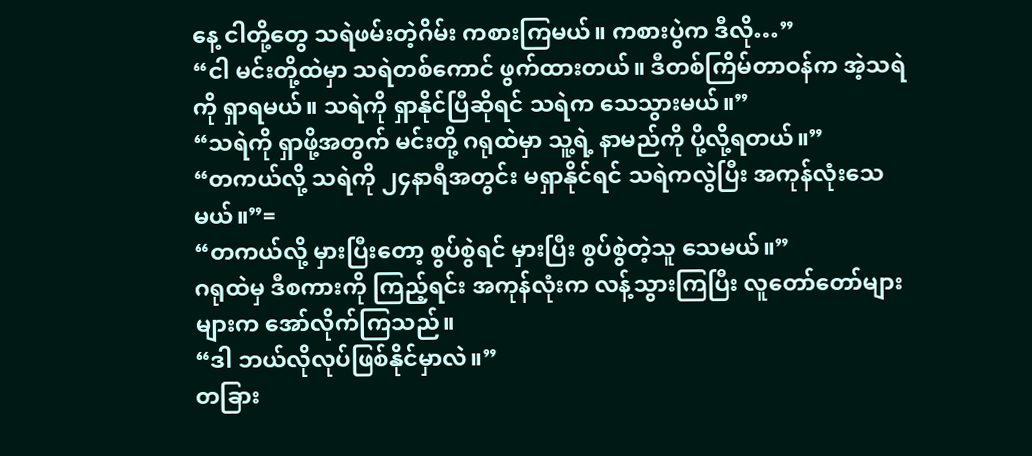နေ့ ငါတို့တွေ သရဲဖမ်းတဲ့ဂိမ်း ကစားကြမယ်။ ကစားပွဲက ဒီလို…”
“ငါ မင်းတို့ထဲမှာ သရဲတစ်ကောင် ဖွက်ထားတယ်။ ဒီတစ်ကြိမ်တာဝန်က အဲ့သရဲကို ရှာရမယ်။ သရဲကို ရှာနိုင်ပြီဆိုရင် သရဲက သေသွားမယ်။”
“သရဲကို ရှာဖို့အတွက် မင်းတို့ ဂရုထဲမှာ သူ့ရဲ့ နာမည်ကို ပို့လို့ရတယ်။”
“တကယ်လို့ သရဲကို ၂၄နာရီအတွင်း မရှာနိုင်ရင် သရဲကလွဲပြီး အကုန်လုံးသေမယ်။”=
“တကယ်လို့ မှားပြီးတော့ စွပ်စွဲရင် မှားပြီး စွပ်စွဲတဲ့သူ သေမယ်။”
ဂရုထဲမှ ဒီစကားကို ကြည့်ရင်း အကုန်လုံးက လန့်သွားကြပြီး လူတော်တော်များများက အော်လိုက်ကြသည်။
“ဒါ ဘယ်လိုလုပ်ဖြစ်နိုင်မှာလဲ။”
တခြား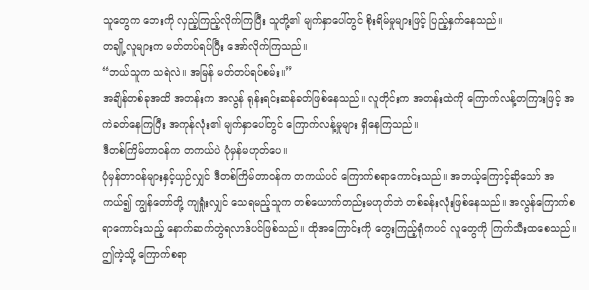သူတွေက ဘေးကို လှည့်ကြည့်လိုက်ကြပြီး သူတို့၏ မျက်နှာပေါ်တွင် စိုးရိမ်မှုများဖြင့် ပြည့်နှက်နေသည်။
တချို့လူများက မတ်တပ်ရပ်ပြီး အော်လိုက်ကြသည်။
“ဘယ်သူက သရဲလဲ။ အမြန် မတ်တပ်ရပ်စမ်း။”
အချိန်တစ်ခုအထိ အတန်းက အလွန် ရုန်းရင်းဆန်ခတ်ဖြစ်နေသည်။ လူတိုင်းက အတန်းထဲကို ကြောက်လန့်တကြားဖြင့် အကဲခတ်နေကြပြီး အကုန်လုံး၏ မျက်နှာပေါ်တွင် ကြောက်လန့်မှုများ ရှိနေကြသည်။
ဒီတစ်ကြိမ်တာဝန်က တကယ်ပဲ ပုံမှန်မဟုတ်ပေ။
ပုံမှန်တာဝန်များနှင့်ယှဉ်လျှင် ဒီတစ်ကြိမ်တာဝန်က တကယ်ပင် ကြောက်စရာကောင်းသည်။ အဘယ့်ကြောင့်ဆိုသော် အကယ်၍ ကျွန်တော်တို့ ကျရှုံးလျှင် သေရမည့်သူက တစ်ယောက်တည်းမဟုတ်ဘဲ တစ်ခန်းလုံးဖြစ်နေသည်။ အလွန်ကြောက်စရာကောင်းသည့် နောက်ဆက်တွဲရလာဒ်ပင်ဖြစ်သည်။ ထိုအကြောင်းကို တွေးကြည့်ရုံကပင် လူတွေကို ကြက်သီးထစေသည်။
ဤကဲ့သို့ ကြောက်စရာ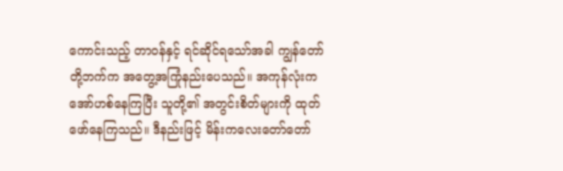ကောင်းသည့် တာဝန်နှင့် ရင်ဆိုင်ရသော်အခါ ကျွန်တော်တို့ဘက်က အတွေ့အကြုံနည်းပေသည်။ အကုန်လုံးက အော်ဟစ်နေကြပြီး သူတို့၏ အတွင်းစိတ်များကို ထုတ်ဖော်နေကြသည်။ ဒီနည်းဖြင့် မိန်းကလေးတော်တော်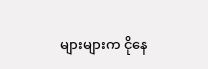များများက ငိုနေ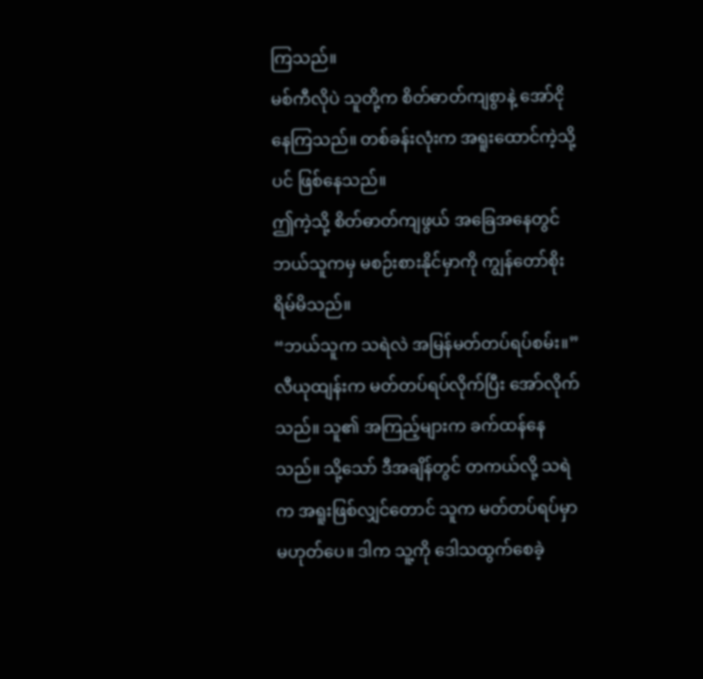ကြသည်။
မစ်ကီလိုပဲ သူတို့က စိတ်ဓာတ်ကျစွာနဲ့ အော်ငိုနေကြသည်။ တစ်ခန်းလုံးက အရူးထောင်ကဲ့သို့ပင် ဖြစ်နေသည်။
ဤကဲ့သို့ စိတ်ဓာတ်ကျဖွယ် အခြေအနေတွင် ဘယ်သူကမှ မစဉ်းစားနိုင်မှာကို ကျွန်တော်စိုးရိမ်မိသည်။
“ဘယ်သူက သရဲလဲ အမြန်မတ်တပ်ရပ်စမ်း။”
လီယုထျန်းက မတ်တပ်ရပ်လိုက်ပြီး အော်လိုက်သည်။ သူ၏ အကြည့်များက ခက်ထန်နေသည်။ သို့သော် ဒီအချိန်တွင် တကယ်လို့ သရဲက အရူးဖြစ်လျှင်တောင် သူက မတ်တပ်ရပ်မှာ မဟုတ်ပေ။ ဒါက သူ့ကို ဒေါသထွက်စေခဲ့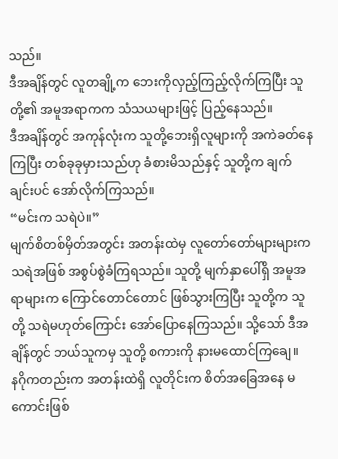သည်။
ဒီအချိန်တွင် လူတချို့က ဘေးကိုလှည့်ကြည့်လိုက်ကြပြီး သူတို့၏ အမူအရာကက သံသယများဖြင့် ပြည့်နေသည်။
ဒီအချိန်တွင် အကုန်လုံးက သူတို့ဘေးရှိလူများကို အကဲခတ်နေကြပြီး တစ်ခုခုမှားသည်ဟု ခံစားမိသည်နှင့် သူတို့က ချက်ချင်းပင် အော်လိုက်ကြသည်။
“မင်းက သရဲပဲ။”
မျက်စိတစ်မှိတ်အတွင်း အတန်းထဲမှ လူတော်တော်များများက သရဲအဖြစ် အစွပ်စွဲခံကြရသည်။ သူတို့ မျက်နှာပေါ်ရှိ အမူအရာများက ကြောင်တောင်တောင် ဖြစ်သွားကြပြီး သူတို့က သူတို့ သရဲမဟုတ်ကြောင်း အော်ပြောနေကြသည်။ သို့သော် ဒီအချိန်တွင် ဘယ်သူကမှ သူတို့ စကားကို နားမထောင်ကြချေ။
နဂိုကတည်းက အတန်းထဲရှိ လူတိုင်းက စိတ်အခြေအနေ မကောင်းဖြစ်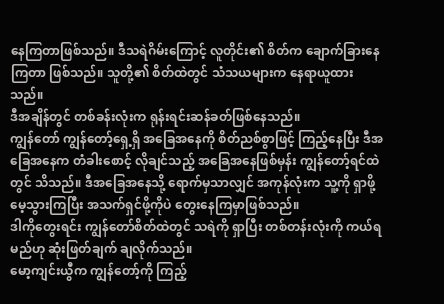နေကြတာဖြစ်သည်။ ဒီသရဲဂိမ်းကြောင့် လူတိုင်း၏ စိတ်က ချောက်ခြားနေကြတာ ဖြစ်သည်။ သူတို့၏ စိတ်ထဲတွင် သံသယများက နေရာယူထားသည်။
ဒီအချိန်တွင် တစ်ခန်းလုံးက ရုန်းရင်းဆန်ခတ်ဖြစ်နေသည်။
ကျွန်တော် ကျွန်တော့်ရှေ့ရှိ အခြေအနေကို စိတ်ညစ်စွာဖြင့် ကြည့်နေပြီး ဒီအခြေအနေက တံခါးစောင့် လိုချင်သည့် အခြေအနေဖြစ်မှန်း ကျွန်တော့်ရင်ထဲတွင် သိသည်။ ဒီအခြေအနေသို့ ရောက်မှသာလျှင် အကုန်လုံးက သူ့ကို ရှာဖို့ မေ့သွားကြပြီး အသက်ရှင်ဖို့ကိုပဲ တွေးနေကြမှာဖြစ်သည်။
ဒါကိုတွေးရင်း ကျွန်တော်စိတ်ထဲတွင် သရဲကို ရှာပြီး တစ်တန်းလုံးကို ကယ်ရမည်ဟု ဆုံးဖြတ်ချက် ချလိုက်သည်။
မော့ကျင်းယွီက ကျွန်တော့်ကို ကြည့်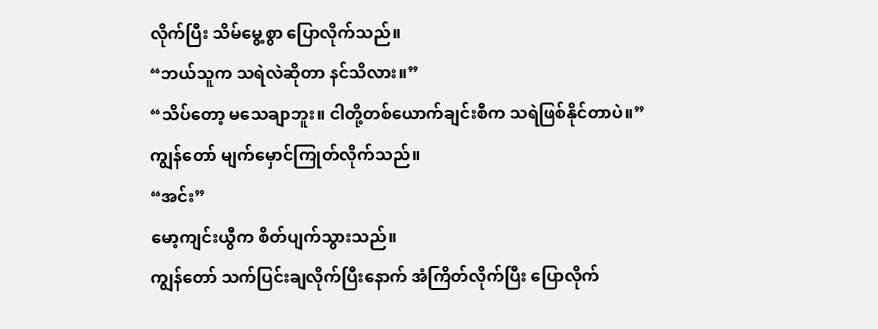လိုက်ပြီး သိမ်မွေ့စွာ ပြောလိုက်သည်။
“ဘယ်သူက သရဲလဲဆိုတာ နင်သိလား။”
“သိပ်တော့ မသေချာဘူး။ ငါတို့တစ်ယောက်ချင်းစီက သရဲဖြစ်နိုင်တာပဲ။”
ကျွန်တော် မျက်မှောင်ကြုတ်လိုက်သည်။
“အင်း”
မော့ကျင်းယွီက စိတ်ပျက်သွားသည်။
ကျွန်တော် သက်ပြင်းချလိုက်ပြီးနောက် အံကြိတ်လိုက်ပြီး ပြောလိုက်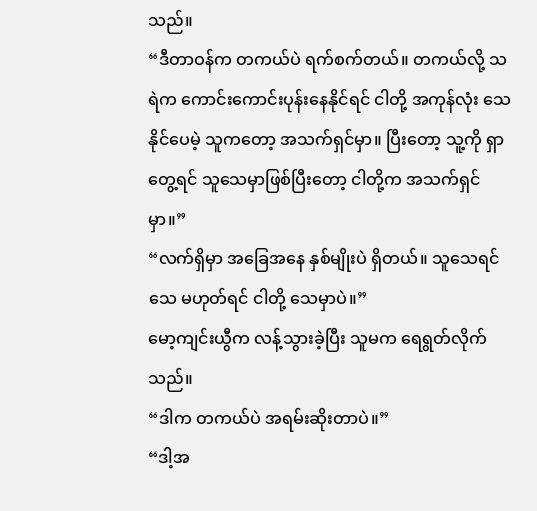သည်။
“ဒီတာဝန်က တကယ်ပဲ ရက်စက်တယ်။ တကယ်လို့ သရဲက ကောင်းကောင်းပုန်းနေနိုင်ရင် ငါတို့ အကုန်လုံး သေနိုင်ပေမဲ့ သူကတော့ အသက်ရှင်မှာ။ ပြီးတော့ သူ့ကို ရှာတွေ့ရင် သူသေမှာဖြစ်ပြီးတော့ ငါတို့က အသက်ရှင်မှာ။”
“လက်ရှိမှာ အခြေအနေ နှစ်မျိုးပဲ ရှိတယ်။ သူသေရင်သေ မဟုတ်ရင် ငါတို့ သေမှာပဲ။”
မော့ကျင်းယွီက လန့်သွားခဲ့ပြီး သူမက ရေရွတ်လိုက်သည်။
“ဒါက တကယ်ပဲ အရမ်းဆိုးတာပဲ။”
“ဒါ့အ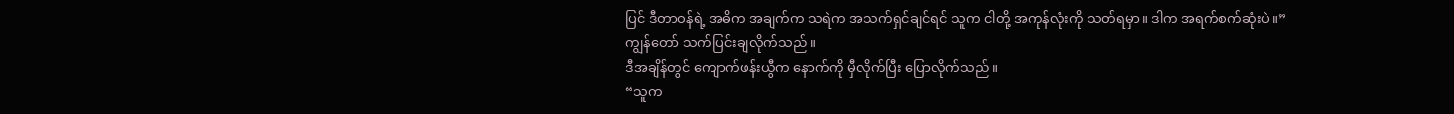ပြင် ဒီတာဝန်ရဲ့ အဓိက အချက်က သရဲက အသက်ရှင်ချင်ရင် သူက ငါတို့ အကုန်လုံးကို သတ်ရမှာ။ ဒါက အရက်စက်ဆုံးပဲ။”
ကျွန်တော် သက်ပြင်းချလိုက်သည်။
ဒီအချိန်တွင် ကျောက်ဖန်းယွီက နောက်ကို မှီလိုက်ပြီး ပြောလိုက်သည်။
“သူက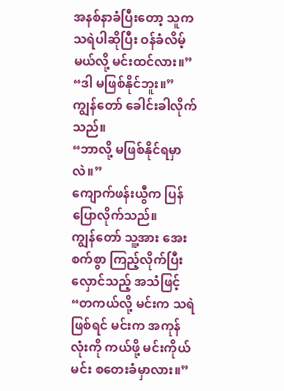အနစ်နာခံပြီးတော့ သူက သရဲပါဆိုပြီး ဝန်ခံလိမ့်မယ်လို့ မင်းထင်လား။”
“ဒါ မဖြစ်နိုင်ဘူး။”
ကျွန်တော် ခေါင်းခါလိုက်သည်။
“ဘာလို့ မဖြစ်နိုင်ရမှာလဲ။”
ကျောက်ဖန်းယွီက ပြန်ပြောလိုက်သည်။
ကျွန်တော် သူ့အား အေးစက်စွာ ကြည့်လိုက်ပြီး လှောင်သည့် အသံဖြင့်
“တကယ်လို့ မင်းက သရဲဖြစ်ရင် မင်းက အကုန်လုံးကို ကယ်ဖို့ မင်းကိုယ်မင်း စတေးခံမှာလား။”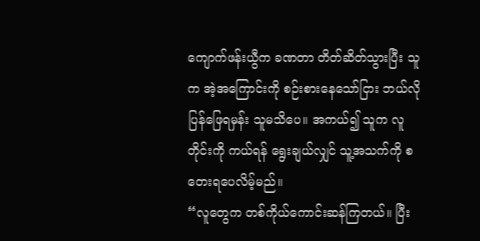ကျောက်ဖန်းယွီက ခဏတာ တိတ်ဆိတ်သွားပြီး သူက အဲ့အကြောင်းကို စဉ်းစားနေသော်ငြား ဘယ်လိုပြန်ဖြေရမှန်း သူမသိပေ။ အကယ်၍ သူက လူတိုင်းကို ကယ်ရန် ရွေးချယ်လျှင် သူ့အသက်ကို စတေးရပေလိမ့်မည်။
“လူတွေက တစ်ကိုယ်ကောင်းဆန်ကြတယ်။ ပြီး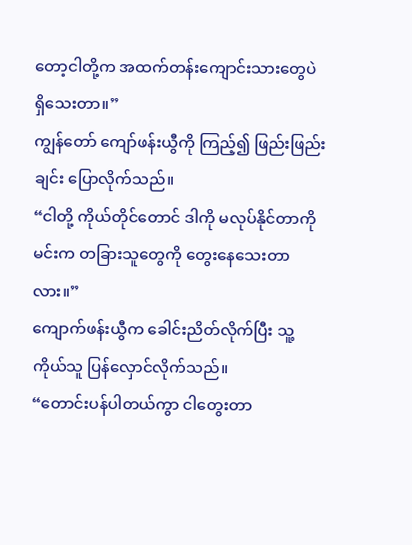တော့ငါတို့က အထက်တန်းကျောင်းသားတွေပဲ ရှိသေးတာ။”
ကျွန်တော် ကျော်ဖန်းယွီကို ကြည့်၍ ဖြည်းဖြည်းချင်း ပြောလိုက်သည်။
“ငါတို့ ကိုယ်တိုင်တောင် ဒါကို မလုပ်နိုင်တာကို မင်းက တခြားသူတွေကို တွေးနေသေးတာလား။”
ကျောက်ဖန်းယွီက ခေါင်းညိတ်လိုက်ပြီး သူ့ကိုယ်သူ ပြန်လှောင်လိုက်သည်။
“တောင်းပန်ပါတယ်ကွာ ငါတွေးတာ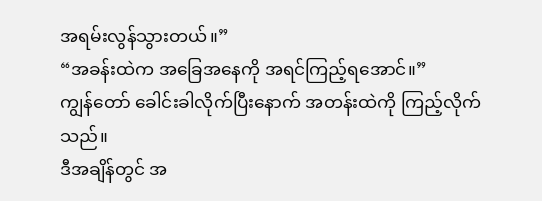အရမ်းလွန်သွားတယ်။”
“အခန်းထဲက အခြေအနေကို အရင်ကြည့်ရအောင်။”
ကျွန်တော် ခေါင်းခါလိုက်ပြီးနောက် အတန်းထဲကို ကြည့်လိုက်သည်။
ဒီအချိန်တွင် အ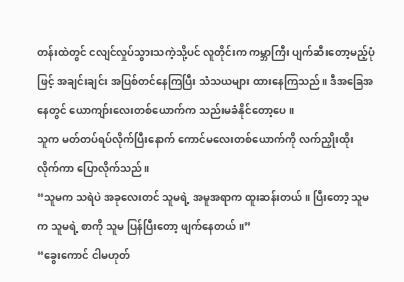တန်းထဲတွင် ငလျင်လှုပ်သွားသကဲ့သို့ပင် လူတိုင်းက ကမ္ဘာကြီး ပျက်ဆီးတော့မည့်ပုံဖြင့် အချင်းချင်း အပြစ်တင်နေကြပြီး သံသယများ ထားနေကြသည်။ ဒီအခြေအနေတွင် ယောကျာ်းလေးတစ်ယောက်က သည်းမခံနိုင်တော့ပေ။
သူက မတ်တပ်ရပ်လိုက်ပြီးနောက် ကောင်မလေးတစ်ယောက်ကို လက်ညှိုးထိုးလိုက်ကာ ပြောလိုက်သည်။
“သူမက သရဲပဲ အခုလေးတင် သူမရဲ့ အမူအရာက ထူးဆန်းတယ်။ ပြီးတော့ သူမက သူမရဲ့ စာကို သူမ ပြန်ပြီးတော့ ဖျက်နေတယ်။”
“ခွေးကောင် ငါမဟုတ်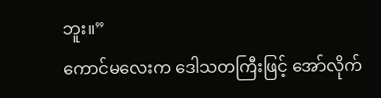ဘူး။”
ကောင်မလေးက ဒေါသတကြီးဖြင့် အော်လိုက်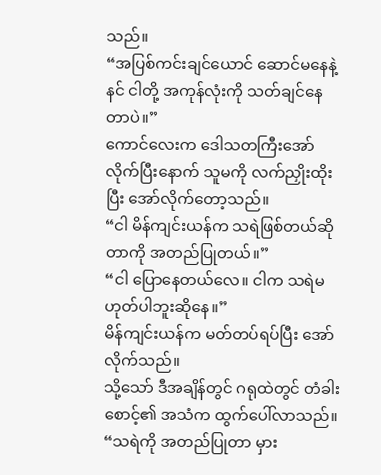သည်။
“အပြစ်ကင်းချင်ယောင် ဆောင်မနေနဲ့ နင် ငါတို့ အကုန်လုံးကို သတ်ချင်နေတာပဲ။”
ကောင်လေးက ဒေါသတကြီးအော်လိုက်ပြီးနောက် သူမကို လက်ညှိုးထိုးပြီး အော်လိုက်တော့သည်။
“ငါ မိန်ကျင်းယန်က သရဲဖြစ်တယ်ဆိုတာကို အတည်ပြုတယ်။”
“ငါ ပြောနေတယ်လေ။ ငါက သရဲမဟုတ်ပါဘူးဆိုနေ။”
မိန်ကျင်းယန်က မတ်တပ်ရပ်ပြီး အော်လိုက်သည်။
သို့သော် ဒီအချိန်တွင် ဂရုထဲတွင် တံခါးစောင့်၏ အသံက ထွက်ပေါ်လာသည်။
“သရဲကို အတည်ပြုတာ မှား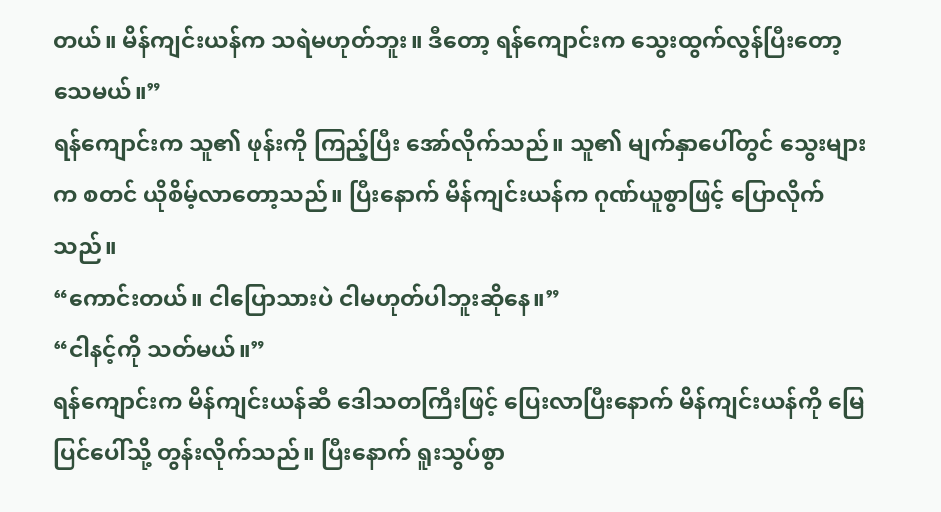တယ်။ မိန်ကျင်းယန်က သရဲမဟုတ်ဘူး။ ဒီတော့ ရန်ကျောင်းက သွေးထွက်လွန်ပြီးတော့ သေမယ်။”
ရန်ကျောင်းက သူ၏ ဖုန်းကို ကြည့်ပြီး အော်လိုက်သည်။ သူ၏ မျက်နှာပေါ်တွင် သွေးများက စတင် ယိုစိမ့်လာတော့သည်။ ပြီးနောက် မိန်ကျင်းယန်က ဂုဏ်ယူစွာဖြင့် ပြောလိုက်သည်။
“ကောင်းတယ်။ ငါပြောသားပဲ ငါမဟုတ်ပါဘူးဆိုနေ။”
“ငါနင့်ကို သတ်မယ်။”
ရန်ကျောင်းက မိန်ကျင်းယန်ဆီ ဒေါသတကြီးဖြင့် ပြေးလာပြီးနောက် မိန်ကျင်းယန်ကို မြေပြင်ပေါ်သို့ တွန်းလိုက်သည်။ ပြီးနောက် ရူးသွပ်စွာ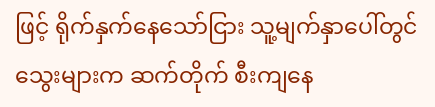ဖြင့် ရိုက်နှက်နေသော်ငြား သူ့မျက်နှာပေါ်တွင် သွေးများက ဆက်တိုက် စီးကျနေ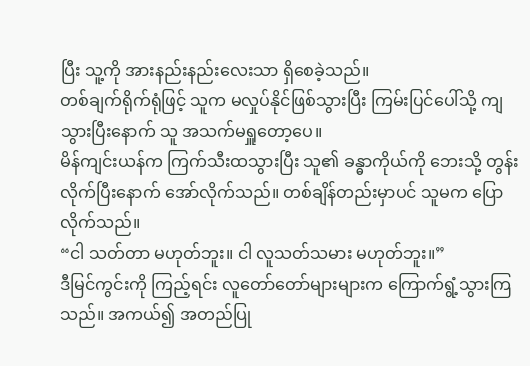ပြီး သူ့ကို အားနည်းနည်းလေးသာ ရှိစေခဲ့သည်။
တစ်ချက်ရိုက်ရုံဖြင့် သူက မလှုပ်နိုင်ဖြစ်သွားပြီး ကြမ်းပြင်ပေါ်သို့ ကျသွားပြီးနောက် သူ အသက်မရှူတော့ပေ။
မိန်ကျင်းယန်က ကြက်သီးထသွားပြီး သူ၏ ခန္ဓာကိုယ်ကို ဘေးသို့ တွန်းလိုက်ပြီးနောက် အော်လိုက်သည်။ တစ်ချိန်တည်းမှာပင် သူမက ပြောလိုက်သည်။
“ငါ သတ်တာ မဟုတ်ဘူး။ ငါ လူသတ်သမား မဟုတ်ဘူး။”
ဒီမြင်ကွင်းကို ကြည့်ရင်း လူတော်တော်များများက ကြောက်ရွံ့သွားကြသည်။ အကယ်၍ အတည်ပြု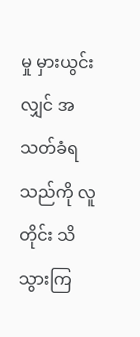မှု မှားယွင်းလျှင် အသတ်ခံရသည်ကို လူတိုင်း သိသွားကြ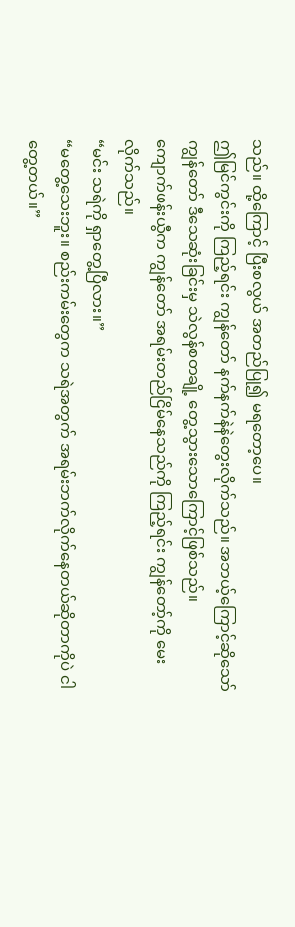သည်။ ထို့ကြောင့် ပြီးစလွယ် အတည်ပြု၍ မရတော့ပေ။
ဤမြင်ကွင်းကို ကြည့်ရင်း ကျွန်တော် နက်နက်နဲနဲတွေးလိုက်သည်။ အဘယ့်ကြောင့်ဆိုသော် ကျွန်တော် ဒီသေဆုံးခြင်းမှ သဲလွန်စတချို့ တွေ့သွားသောကြောင့်ဖြစ်သည်။
ကျောက်ဖန်းယွီက ကျွန်တော် အရမ်းတည်ငြိမ်နေသည်ကို ကြည့်ရင်း ကျွန်တော့်ကို မေးလိုက်သည်။
“မင်း သရဲကို ရှာတွေ့ပြီလား။”
“မတွေ့သေးဘူး။ စည်းကမ်းတွေက သရဲအတွက် အရမ်းဘက်လိုက်နေတယ်ဆိုတာကိုပဲ ငါတွေ့တယ်။”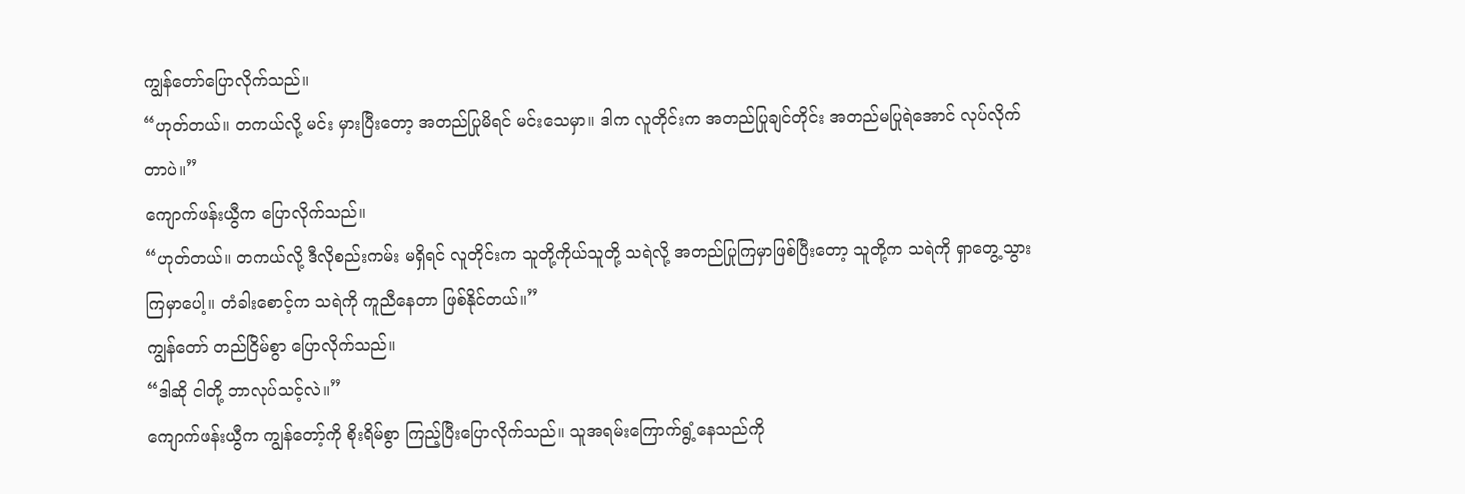ကျွန်တော်ပြောလိုက်သည်။
“ဟုတ်တယ်။ တကယ်လို့ မင်း မှားပြီးတော့ အတည်ပြုမိရင် မင်းသေမှာ။ ဒါက လူတိုင်းက အတည်ပြုချင်တိုင်း အတည်မပြုရဲအောင် လုပ်လိုက်တာပဲ။”
ကျောက်ဖန်းယွီက ပြောလိုက်သည်။
“ဟုတ်တယ်။ တကယ်လို့ ဒီလိုစည်းကမ်း မရှိရင် လူတိုင်းက သူတို့ကိုယ်သူတို့ သရဲလို့ အတည်ပြုကြမှာဖြစ်ပြီးတော့ သူတို့က သရဲကို ရှာတွေ့သွားကြမှာပေါ့။ တံခါးစောင့်က သရဲကို ကူညီနေတာ ဖြစ်နိုင်တယ်။”
ကျွန်တော် တည်ငြိမ်စွာ ပြောလိုက်သည်။
“ဒါဆို ငါတို့ ဘာလုပ်သင့်လဲ။”
ကျောက်ဖန်းယွီက ကျွန်တော့်ကို စိုးရိမ်စွာ ကြည့်ပြီးပြောလိုက်သည်။ သူအရမ်းကြောက်ရွံ့နေသည်ကို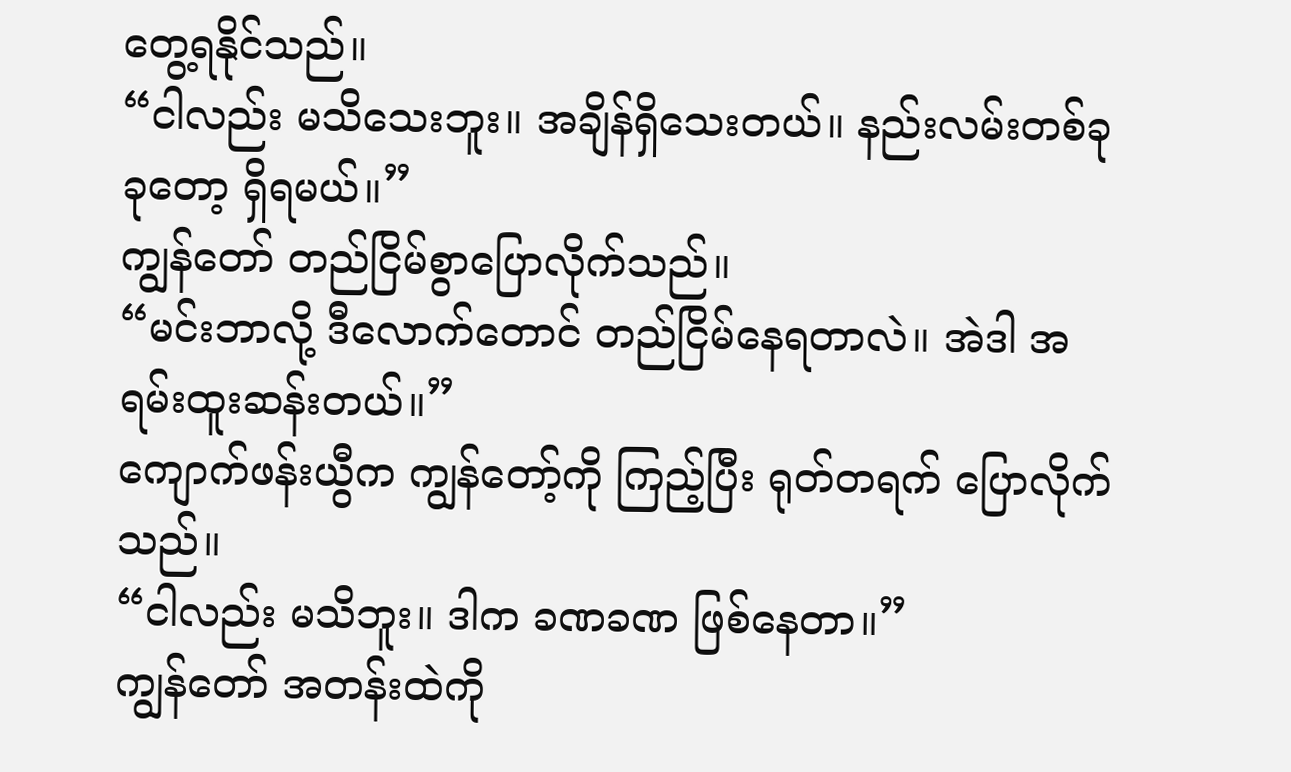တွေ့ရနိုင်သည်။
“ငါလည်း မသိသေးဘူး။ အချိန်ရှိသေးတယ်။ နည်းလမ်းတစ်ခုခုတော့ ရှိရမယ်။”
ကျွန်တော် တည်ငြိမ်စွာပြောလိုက်သည်။
“မင်းဘာလို့ ဒီလောက်တောင် တည်ငြိမ်နေရတာလဲ။ အဲဒါ အရမ်းထူးဆန်းတယ်။”
ကျောက်ဖန်းယွီက ကျွန်တော့်ကို ကြည့်ပြီး ရုတ်တရက် ပြောလိုက်သည်။
“ငါလည်း မသိဘူး။ ဒါက ခဏခဏ ဖြစ်နေတာ။”
ကျွန်တော် အတန်းထဲကို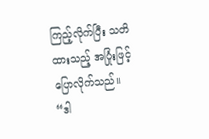ကြည့်လိုက်ပြီး သတိထားသည့် အပြုံးဖြင့် ပြောလိုက်သည်။
“ဒါ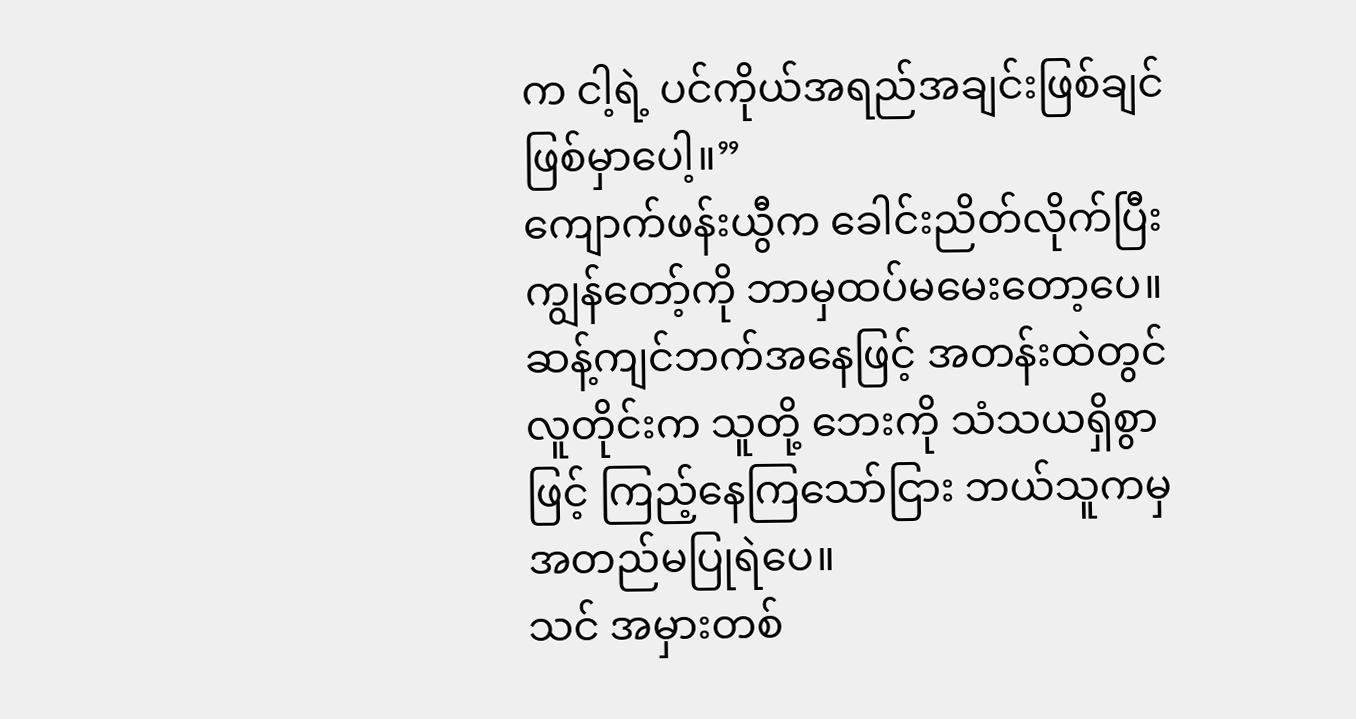က ငါ့ရဲ့ ပင်ကိုယ်အရည်အချင်းဖြစ်ချင် ဖြစ်မှာပေါ့။”
ကျောက်ဖန်းယွီက ခေါင်းညိတ်လိုက်ပြီး ကျွန်တော့်ကို ဘာမှထပ်မမေးတော့ပေ။ ဆန့်ကျင်ဘက်အနေဖြင့် အတန်းထဲတွင် လူတိုင်းက သူတို့ ဘေးကို သံသယရှိစွာဖြင့် ကြည့်နေကြသော်ငြား ဘယ်သူကမှ အတည်မပြုရဲပေ။
သင် အမှားတစ်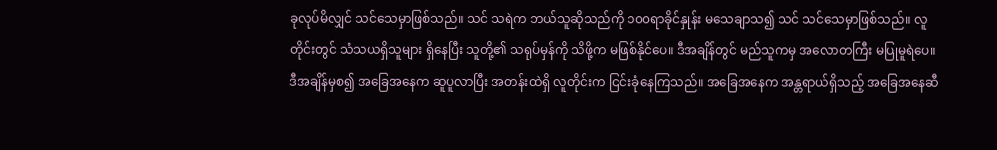ခုလုပ်မိလျှင် သင်သေမှာဖြစ်သည်။ သင် သရဲက ဘယ်သူဆိုသည်ကို ၁၀၀ရာခိုင်နှုန်း မသေချာသ၍ သင် သင်သေမှာဖြစ်သည်။ လူတိုင်းတွင် သံသယရှိသူများ ရှိနေပြီး သူတို့၏ သရုပ်မှန်ကို သိဖို့က မဖြစ်နိုင်ပေ။ ဒီအချိန်တွင် မည်သူကမှ အလောတကြီး မပြုမူရဲပေ။
ဒီအချိန်မှစ၍ အခြေအနေက ဆူပူလာပြီး အတန်းထဲရှိ လူတိုင်းက ငြင်းခုံနေကြသည်။ အခြေအနေက အန္တရာယ်ရှိသည့် အခြေအနေဆီ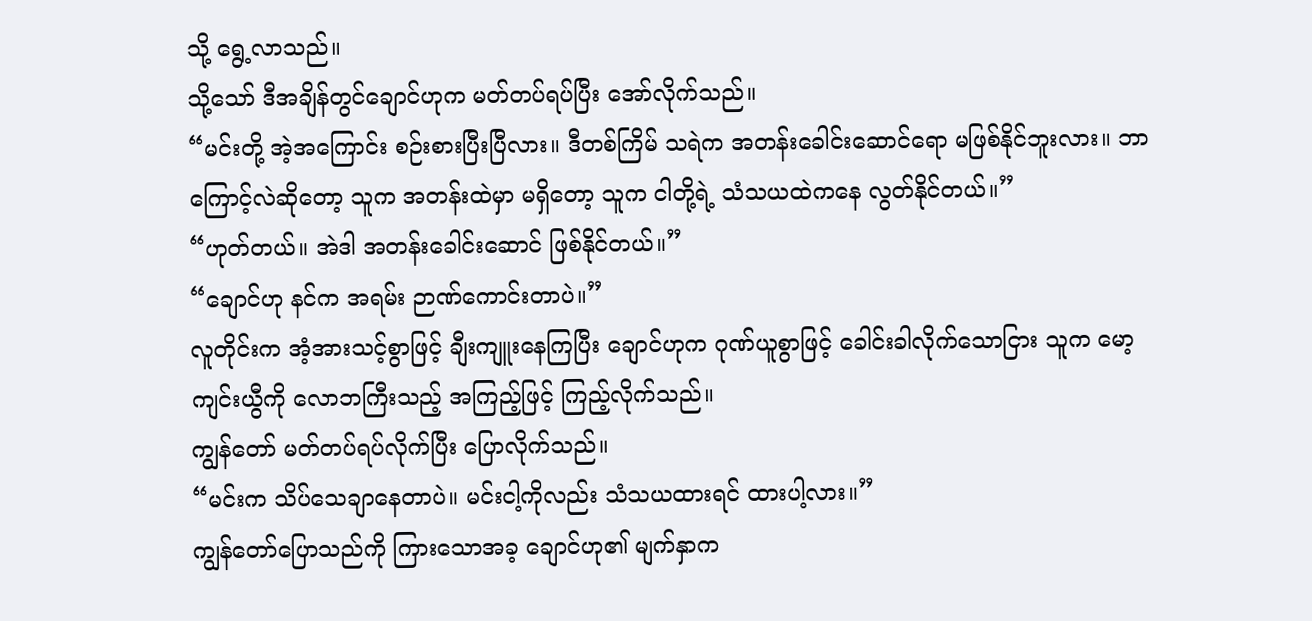သို့ ရွေ့လာသည်။
သို့သော် ဒီအချိန်တွင်ချောင်ဟုက မတ်တပ်ရပ်ပြီး အော်လိုက်သည်။
“မင်းတို့ အဲ့အကြောင်း စဉ်းစားပြီးပြီလား။ ဒီတစ်ကြိမ် သရဲက အတန်းခေါင်းဆောင်ရော မဖြစ်နိုင်ဘူးလား။ ဘာကြောင့်လဲဆိုတော့ သူက အတန်းထဲမှာ မရှိတော့ သူက ငါတို့ရဲ့ သံသယထဲကနေ လွတ်နိုင်တယ်။”
“ဟုတ်တယ်။ အဲဒါ အတန်းခေါင်းဆောင် ဖြစ်နိုင်တယ်။”
“ချောင်ဟု နင်က အရမ်း ဉာဏ်ကောင်းတာပဲ။”
လူတိုင်းက အံ့အားသင့်စွာဖြင့် ချီးကျူးနေကြပြီး ချောင်ဟုက ဂုဏ်ယူစွာဖြင့် ခေါင်းခါလိုက်သောငြား သူက မော့ကျင်းယွီကို လောဘကြီးသည့် အကြည့်ဖြင့် ကြည့်လိုက်သည်။
ကျွန်တော် မတ်တပ်ရပ်လိုက်ပြီး ပြောလိုက်သည်။
“မင်းက သိပ်သေချာနေတာပဲ။ မင်းငါ့ကိုလည်း သံသယထားရင် ထားပါ့လား။”
ကျွန်တော်ပြောသည်ကို ကြားသောအခ့ ချောင်ဟု၏ မျက်နှာက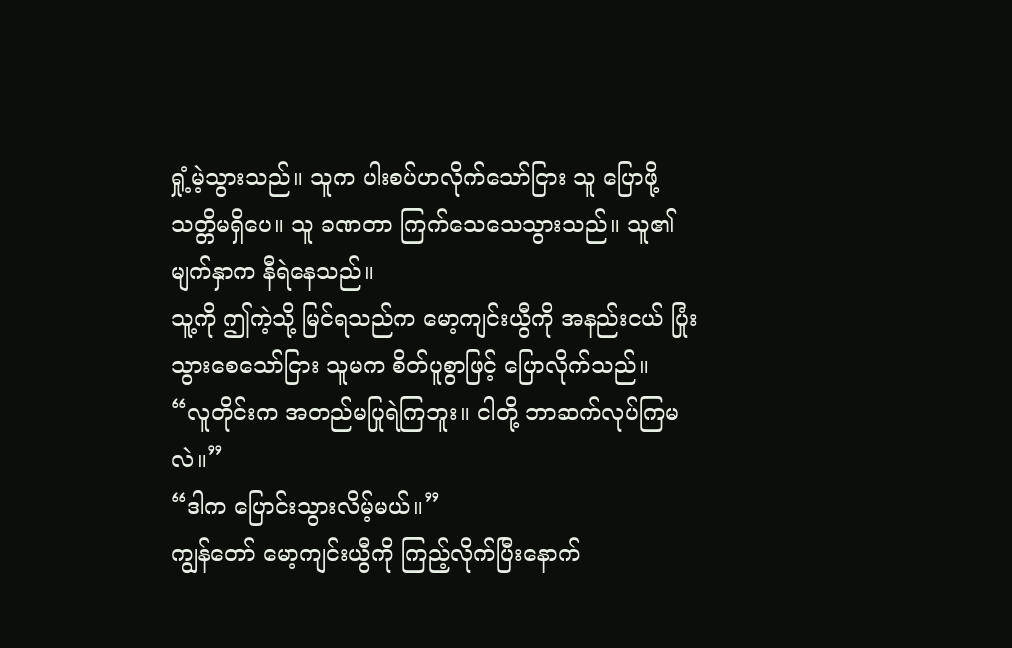ရှုံ့မဲ့သွားသည်။ သူက ပါးစပ်ဟလိုက်သော်ငြား သူ ပြောဖို့ သတ္တိမရှိပေ။ သူ ခဏတာ ကြက်သေသေသွားသည်။ သူ၏ မျက်နှာက နီရဲနေသည်။
သူ့ကို ဤကဲ့သို့ မြင်ရသည်က မော့ကျင်းယွီကို အနည်းငယ် ပြုံးသွားစေသော်ငြား သူမက စိတ်ပူစွာဖြင့် ပြောလိုက်သည်။
“လူတိုင်းက အတည်မပြုရဲကြဘူး။ ငါတို့ ဘာဆက်လုပ်ကြမလဲ။”
“ဒါက ပြောင်းသွားလိမ့်မယ်။”
ကျွန်တော် မော့ကျင်းယွီကို ကြည့်လိုက်ပြီးနောက်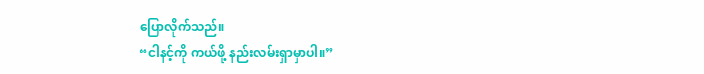ပြောလိုက်သည်။
“ငါနင့်ကို ကယ်ဖို့ နည်းလမ်းရှာမှာပါ။”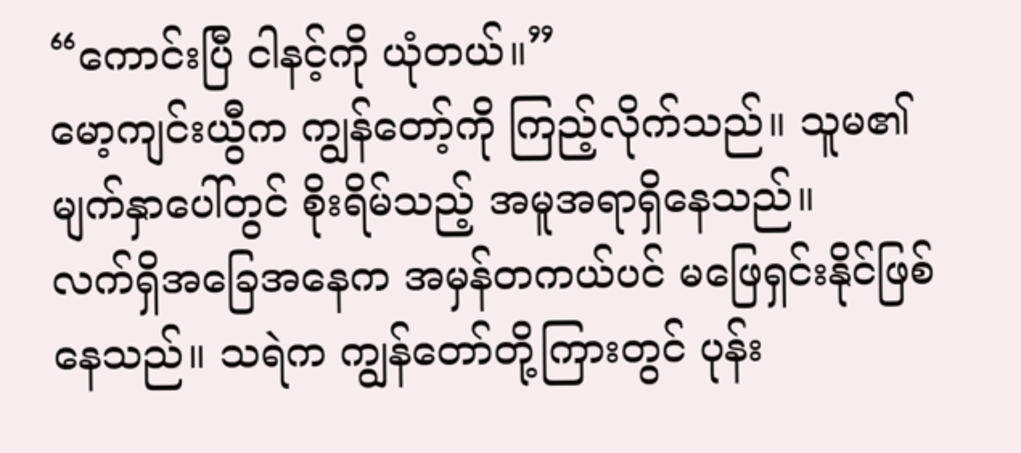“ကောင်းပြီ ငါနင့်ကို ယုံတယ်။”
မော့ကျင်းယွီက ကျွန်တော့်ကို ကြည့်လိုက်သည်။ သူမ၏ မျက်နှာပေါ်တွင် စိုးရိမ်သည့် အမူအရာရှိနေသည်။
လက်ရှိအခြေအနေက အမှန်တကယ်ပင် မဖြေရှင်းနိုင်ဖြစ်နေသည်။ သရဲက ကျွန်တော်တို့ကြားတွင် ပုန်း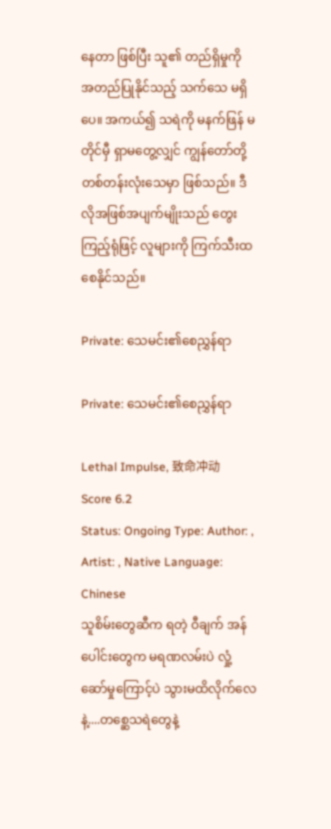နေတာ ဖြစ်ပြီး သူ၏ တည်ရှိမှုကို အတည်ပြုနိုင်သည့် သက်သေ မရှိပေ။ အကယ်၍ သရဲကို မနက်ဖြန် မတိုင်မှီ ရှာမတွေ့လျှင် ကျွန်တော်တို့ တစ်တန်းလုံးသေမှာ ဖြစ်သည်။ ဒီလိုအဖြစ်အပျက်မျိုးသည် တွေးကြည့်ရုံဖြင့် လူများကို ကြက်သီးထစေနိုင်သည်။

Private: သေမင်း၏စေညွှန်ရာ

Private: သေမင်း၏စေညွှန်ရာ

Lethal Impulse, 致命冲动
Score 6.2
Status: Ongoing Type: Author: , Artist: , Native Language: Chinese
သူစိမ်းတွေဆီက ရတဲ့ ဝီချက် အန်ပေါင်းတွေက မရဏလမ်းပဲ လှုံ့ဆော်မှုကြောင့်ပဲ သွားမထိလိုက်လေနဲ့....တစ္ဆေသရဲတွေနဲ့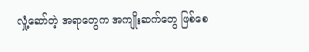လှုံ့ဆော်တဲ့ အရာတွေက အကျိုးဆက်တွေ ဖြစ်စေ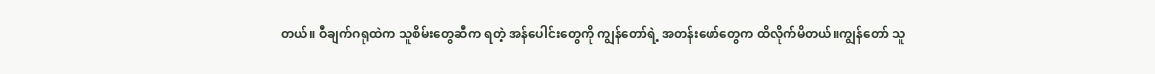တယ်။ ဝီချက်ဂရုထဲက သူစိမ်းတွေဆီက ရတဲ့ အန်ပေါင်းတွေကို ကျွန်တော်ရဲ့ အတန်းဖော်တွေက ထိလိုက်မိတယ်။ကျွန်တော် သူ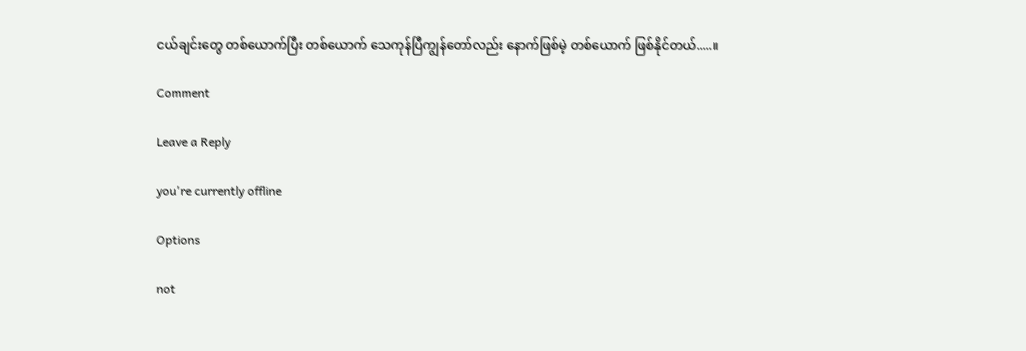ငယ်ချင်းတွေ တစ်ယောက်ပြီး တစ်ယောက် သေကုန်ပြီကျွန်တော်လည်း နောက်ဖြစ်မဲ့ တစ်ယောက် ဖြစ်နိုင်တယ်.....။

Comment

Leave a Reply

you're currently offline

Options

not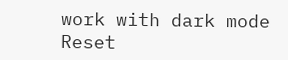work with dark mode
Reset